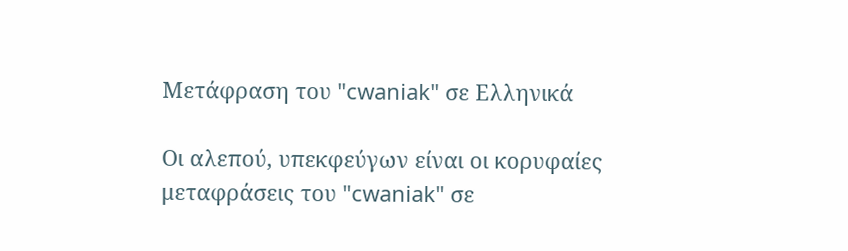Μετάφραση του "cwaniak" σε Ελληνικά

Οι αλεπού, υπεκφεύγων είναι οι κορυφαίες μεταφράσεις του "cwaniak" σε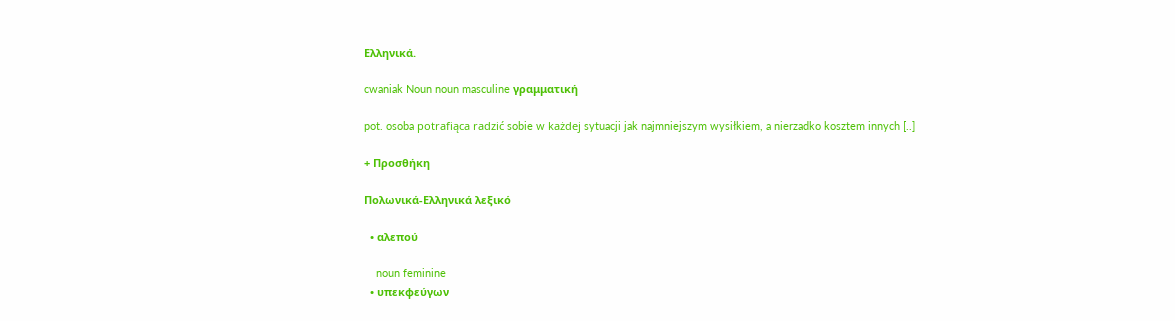Ελληνικά.

cwaniak Noun noun masculine γραμματική

pot. osoba potrafiąca radzić sobie w każdej sytuacji jak najmniejszym wysiłkiem, a nierzadko kosztem innych [..]

+ Προσθήκη

Πολωνικά-Ελληνικά λεξικό

  • αλεπού

    noun feminine
  • υπεκφεύγων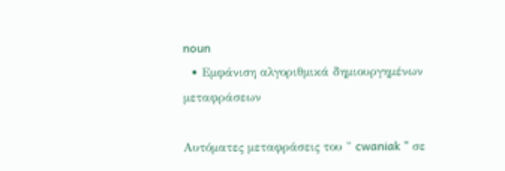noun
  • Εμφάνιση αλγοριθμικά δημιουργημένων μεταφράσεων

Αυτόματες μεταφράσεις του " cwaniak " σε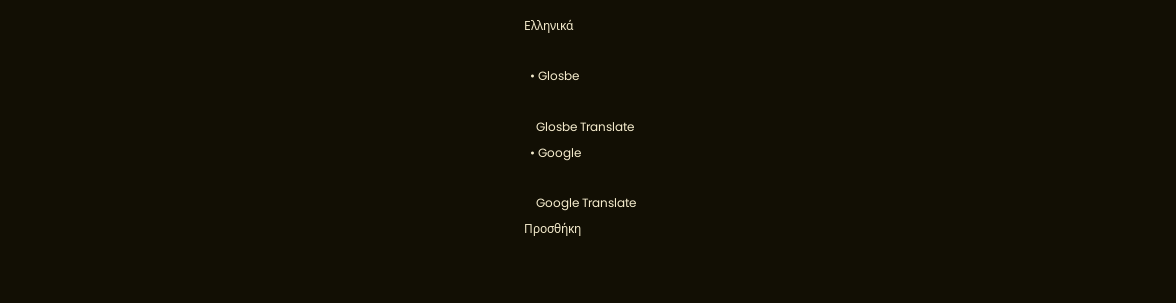Ελληνικά

  • Glosbe

    Glosbe Translate
  • Google

    Google Translate
Προσθήκη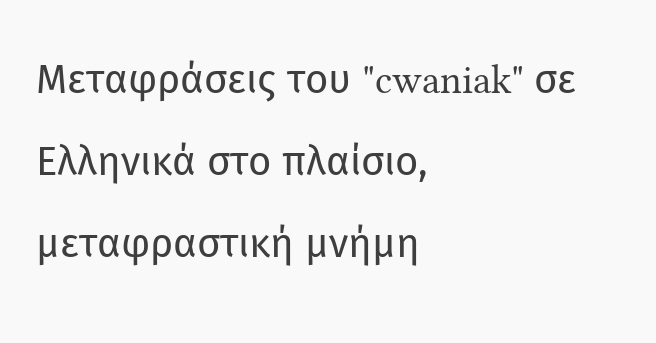Μεταφράσεις του "cwaniak" σε Ελληνικά στο πλαίσιο, μεταφραστική μνήμη